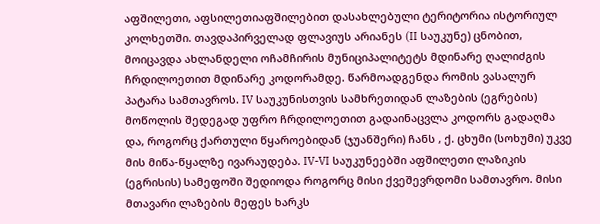აფშილეთი, აფსილეთიაფშილებით დასახლებული ტერიტორია ისტორიულ კოლხეთში. თავდაპირველად ფლავიუს არიანეს (II საუკუნე) ცნობით, მოიცავდა ახლანდელი ოჩამჩირის მუნიციპალიტეტს მდინარე ღალიძგის ჩრდილოეთით მდინარე კოდორამდე. წარმოადგენდა რომის ვასალურ პატარა სამთავროს. IV საუკუნისთვის სამხრეთიდან ლაზების (ეგრების) მოწოლის შედეგად უფრო ჩრდილოეთით გადაინაცვლა კოდორს გადაღმა და, როგორც ქართული წყაროებიდან (ჯუანშერი) ჩანს , ქ. ცხუმი (სოხუმი) უკვე მის მიწა-წყალზე ივარაუდება. IV-VI საუკუნეებში აფშილეთი ლაზიკის (ეგრისის) სამეფოში შედიოდა როგორც მისი ქვეშევრდომი სამთავრო. მისი მთავარი ლაზების მეფეს ხარკს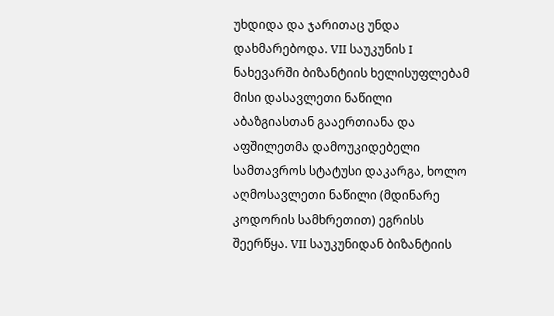უხდიდა და ჯარითაც უნდა დახმარებოდა. VII საუკუნის I ნახევარში ბიზანტიის ხელისუფლებამ მისი დასავლეთი ნაწილი აბაზგიასთან გააერთიანა და აფშილეთმა დამოუკიდებელი სამთავროს სტატუსი დაკარგა, ხოლო აღმოსავლეთი ნაწილი (მდინარე კოდორის სამხრეთით) ეგრისს შეერწყა. VII საუკუნიდან ბიზანტიის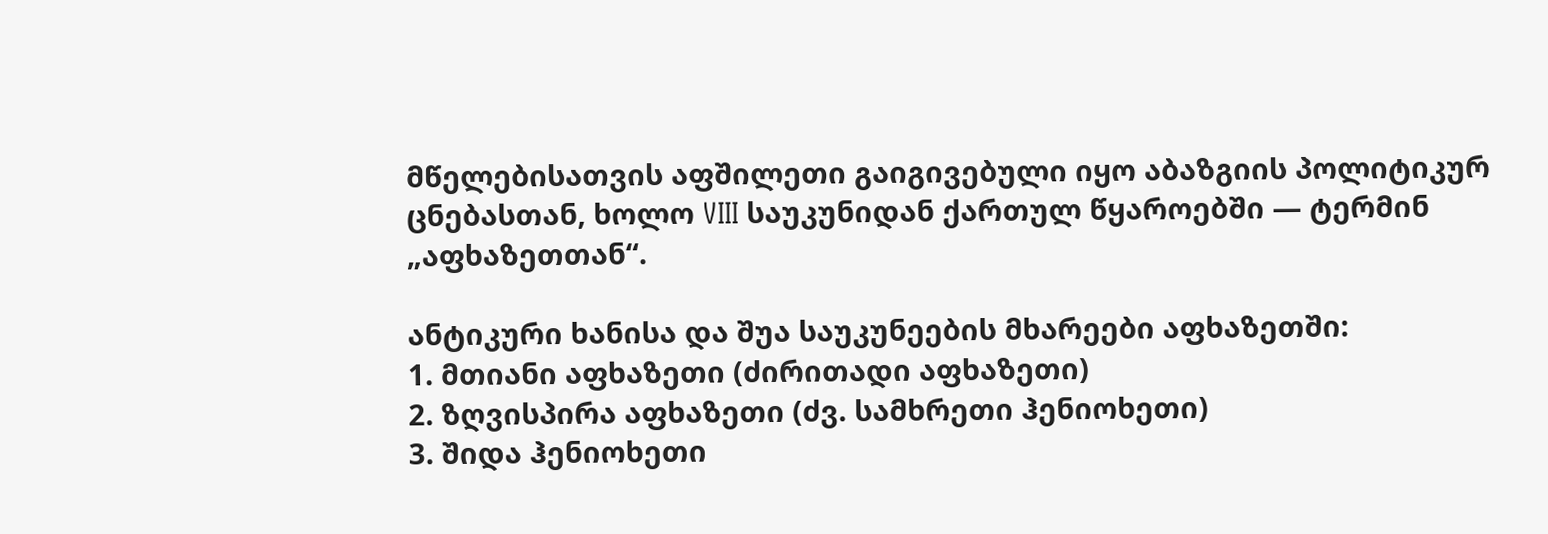მწელებისათვის აფშილეთი გაიგივებული იყო აბაზგიის პოლიტიკურ ცნებასთან, ხოლო VIII საუკუნიდან ქართულ წყაროებში — ტერმინ „აფხაზეთთან“.

ანტიკური ხანისა და შუა საუკუნეების მხარეები აფხაზეთში:
1. მთიანი აფხაზეთი (ძირითადი აფხაზეთი)
2. ზღვისპირა აფხაზეთი (ძვ. სამხრეთი ჰენიოხეთი)
3. შიდა ჰენიოხეთი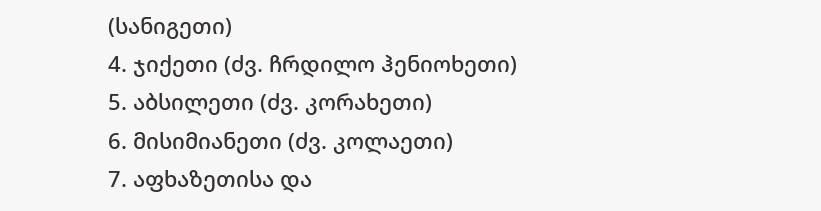(სანიგეთი)
4. ჯიქეთი (ძვ. ჩრდილო ჰენიოხეთი)
5. აბსილეთი (ძვ. კორახეთი)
6. მისიმიანეთი (ძვ. კოლაეთი)
7. აფხაზეთისა და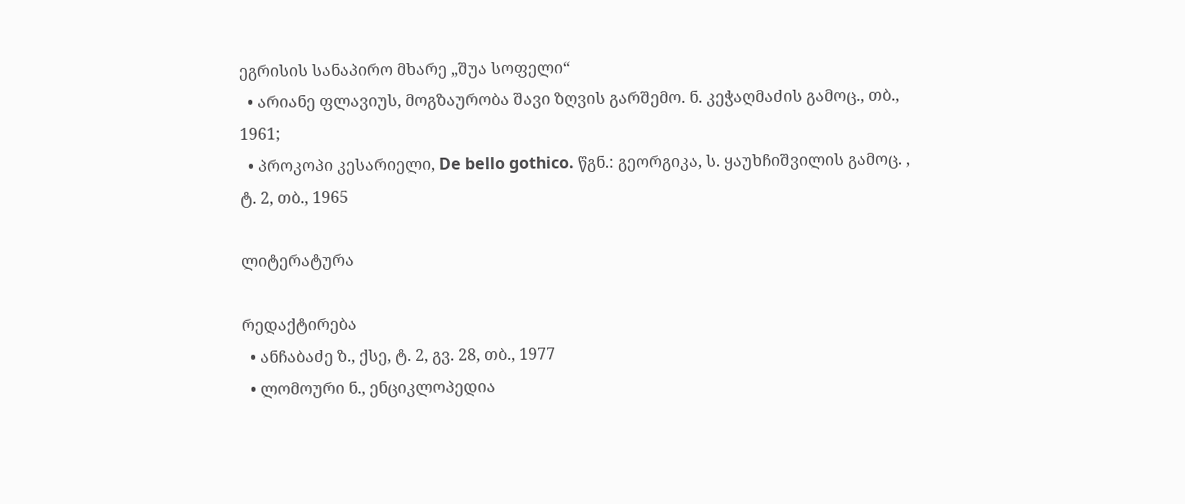ეგრისის სანაპირო მხარე „შუა სოფელი“
  • არიანე ფლავიუს, მოგზაურობა შავი ზღვის გარშემო. ნ. კეჭაღმაძის გამოც., თბ., 1961;
  • პროკოპი კესარიელი, De bello gothico. წგნ.: გეორგიკა, ს. ყაუხჩიშვილის გამოც. , ტ. 2, თბ., 1965

ლიტერატურა

რედაქტირება
  • ანჩაბაძე ზ., ქსე, ტ. 2, გვ. 28, თბ., 1977
  • ლომოური ნ., ენციკლოპედია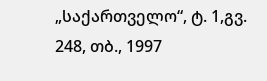„საქართველო“, ტ. 1,გვ. 248, თბ., 1997